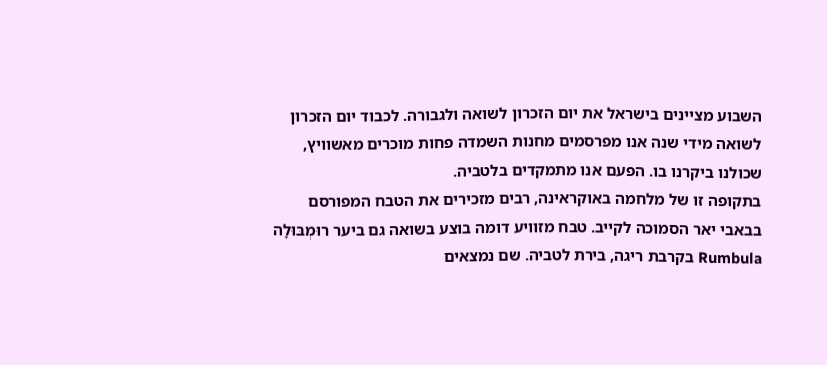השבוע מציינים בישראל את יום הזכרון לשואה ולגבורה. לכבוד יום הזכרון לשואה מידי שנה אנו מפרסמים מחנות השמדה פחות מוכרים מאשוויץ, שכולנו ביקרנו בו. הפעם אנו מתמקדים בלטביה.
בתקופה זו של מלחמה באוקראינה, רבים מזכירים את הטבח המפורסם בבאבי יאר הסמוכה לקייב. טבח מזוויע דומה בוצע בשואה גם ביער רוּמְבּוּלָה Rumbula בקרבת ריגה, בירת לטביה. שם נמצאים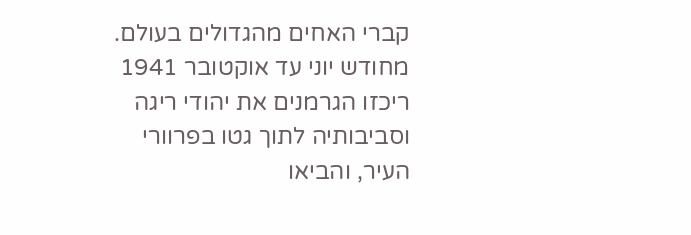קברי האחים מהגדולים בעולם.
מחודש יוני עד אוקטובר 1941 ריכזו הגרמנים את יהודי ריגה וסביבותיה לתוך גטו בפרוורי העיר, והביאו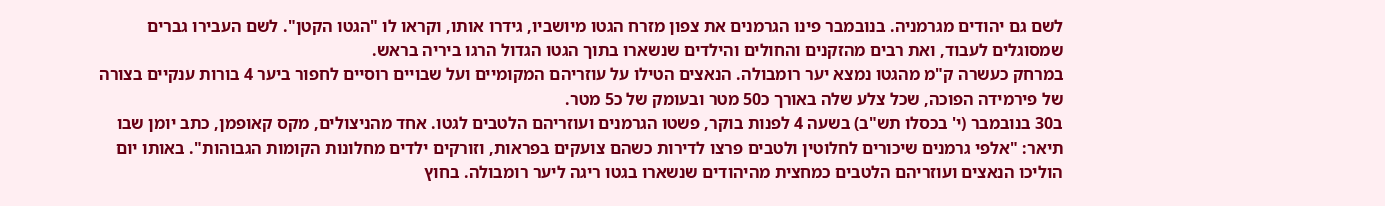לשם גם יהודים מגרמניה. בנובמבר פינו הגרמנים את צפון מזרח הגטו מיושביו, גידרו אותו, וקראו לו "הגטו הקטן". לשם העבירו גברים שמסוגלים לעבוד, ואת רבים מהזקנים והחולים והילדים שנשארו בתוך הגטו הגדול הרגו ביריה בראש.
במרחק כעשרה ק"מ מהגטו נמצא יער רומבולה. הנאצים הטילו על עוזריהם המקומיים ועל שבויים רוסיים לחפור ביער 4 בורות ענקיים בצורה של פירמידה הפוכה, שכל צלע שלה באורך כ50 מטר ובעומק של כ5 מטר.
ב30 בנובמבר (י' בכסלו תש"ב) בשעה 4 לפנות בוקר, פשטו הגרמנים ועוזריהם הלטבים לגטו. אחד מהניצולים, מקס קאופמן, כתב יומן שבו תיאר: "אלפי גרמנים שיכורים לחלוטין ולטבים פרצו לדירות כשהם צועקים בפראות, וזורקים ילדים מחלונות הקומות הגבוהות". באותו יום הוליכו הנאצים ועוזריהם הלטבים כמחצית מהיהודים שנשארו בגטו ריגה ליער רומבולה. בחוץ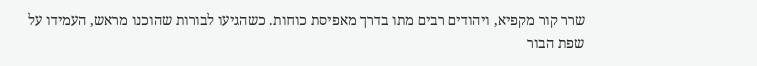שרר קור מקפיא, ויהודים רבים מתו בדרך מאפיסת כוחות. כשהגיעו לבורות שהוכנו מראש, העמידו על שפת הבור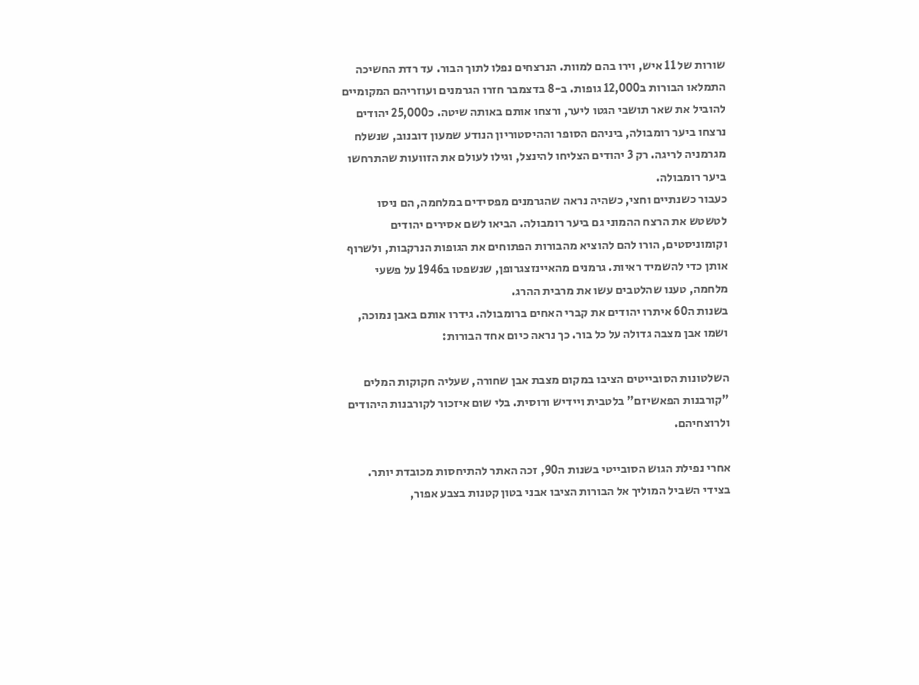שורות של 11 איש, וירו בהם למוות. הנרצחים נפלו לתוך הבור. עד רדת החשיכה התמלאו הבורות ב12,000 גופות. ב-8 בדצמבר חזרו הגרמנים ועוזריהם המקומיים להוביל את שאר תושבי הגטו ליער, ורצחו אותם באותה שיטה. כ25,000 יהודים נרצחו ביער רומבולה, ביניהם הסופר וההיסטוריון הנודע שמעון דובנוב, שנשלח מגרמניה לריגה. רק 3 יהודים הצליחו להינצל, וגילו לעולם את הזוועות שהתרחשו ביער רומבולה.
כעבור כשנתיים וחצי, כשהיה נראה שהגרמנים מפסידים במלחמה, הם ניסו לטשטש את הרצח ההמוני גם ביער רומבולה. הביאו לשם אסירים יהודים וקומוניסטים, הורו להם להוציא מהבורות הפתוחים את הגופות הנרקבות, ולשרוף אותן כדי להשמיד ראיות. גרמנים מהאיינזצגרופן, שנשפטו ב1946 על פשעי מלחמה, טענו שהלטבים עשו את מרבית ההרג.
בשנות ה60 איתרו יהודים את קברי האחים ברומבולה. גידרו אותם באבן נמוכה, ושמו אבן מצבה גדולה על כל בור. כך נראה כיום אחד הבורות:

השלטונות הסובייטים הציבו במקום מצבת אבן שחורה, שעליה חקוקות המלים "קורבנות הפאשיזם" בלטבית ויידיש ורוסית. בלי שום איזכור לקורבנות היהודים ולרוצחיהם.

אחרי נפילת הגוש הסובייטי בשנות ה90, זכה האתר להתיחסות מכובדת יותר. בצידי השביל המוליך אל הבורות הציבו אבני בטון קטנות בצבע אפור,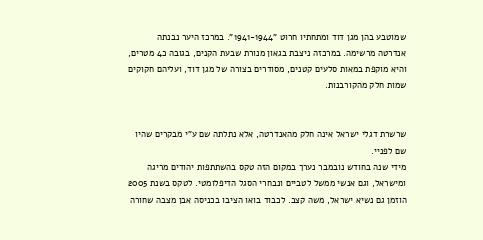שמוטבע בהן מגן דוד ומתחתיו חרוט "1941-1944". במרכז היער נבנתה אנדרטה מרשימה. במרכזה ניצבת בגאון מנורת שבעת הקנים, בגובה כ4 מטרים, והיא מוקפת במאות סלעים קטנים, מסודרים בצורה של מגן דוד, ועליהם חקוקים שמות חלק מהקורבנות.


שרשרת דגלי ישראל אינה חלק מהאנדרטה, אלא נתלתה שם ע"י מבקרים שהיו שם לפניי.
מידי שנה בחודש נובמבר נערך במקום הזה טקס בהשתתפות יהודים מריגה ומישראל, וגם אנשי ממשל לטביים ונבחרי הסגל הדיפלומטי. לטקס בשנת 2005 הוזמן גם נשיא ישראל, משה קצב. לכבוד בואו הציבו בכניסה אבן מצבה שחורה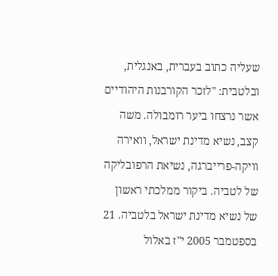שעליה כתוב בעברית, באנגלית, ובלטבית: "לזכר הקורבנות היהודיים אשר נרצחו ביער רומבולה. משה קצב, נשיא מדינת ישראל, וואירה וויקה-פרייברגה, נשיאת הרפובליקה של לטביה. ביקור ממלכתי ראשון של נשיא מדינת ישראל בלטביה. 21 בספטמבר 2005 י"ז באלול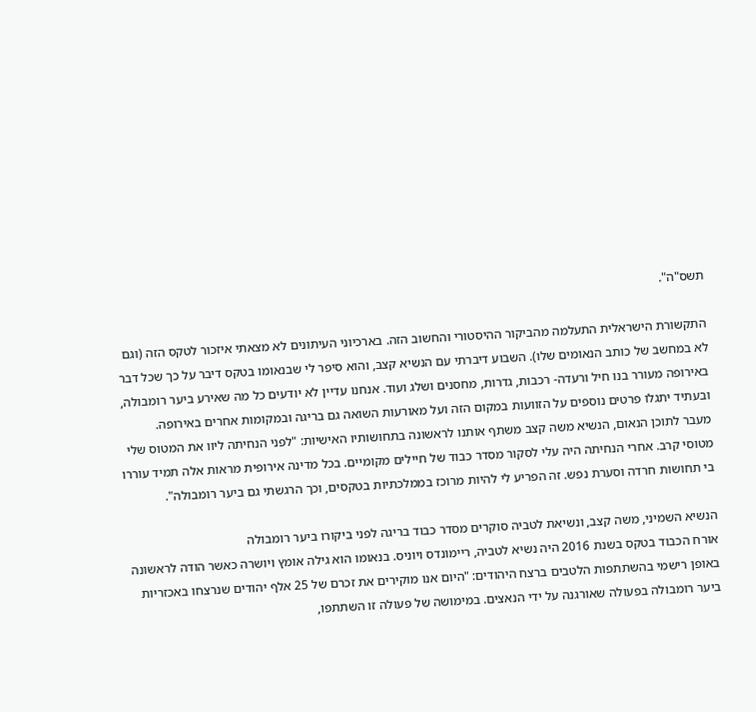תשס"ה".

התקשורת הישראלית התעלמה מהביקור ההיסטורי והחשוב הזה. בארכיוני העיתונים לא מצאתי איזכור לטקס הזה (וגם לא במחשב של כותב הנאומים שלו). השבוע דיברתי עם הנשיא קצב, והוא סיפר לי שבנאומו בטקס דיבר על כך שכל דבר באירופה מעורר בנו חיל ורעדה- רכבות, גדרות, מחסנים ושלג ועוד. אנחנו עדיין לא יודעים כל מה שאירע ביער רומבולה, ובעתיד יתגלו פרטים נוספים על הזוועות במקום הזה ועל מאורעות השואה גם בריגה ובמקומות אחרים באירופה.
מעבר לתוכן הנאום, הנשיא משה קצב משתף אותנו לראשונה בתחושותיו האישיות: "לפני הנחיתה ליוו את המטוס שלי מטוסי קרב. אחרי הנחיתה היה עלי לסקור מסדר כבוד של חיילים מקומיים. בכל מדינה אירופית מראות אלה תמיד עוררו בי תחושות חרדה וסערת נפש. זה הפריע לי להיות מרוכז בממלכתיות בטקסים, וכך הרגשתי גם ביער רומבולה".

הנשיא השמיני, משה קצב, ונשיאת לטביה סוקרים מסדר כבוד בריגה לפני ביקורו ביער רומבולה
אורח הכבוד בטקס בשנת 2016 היה נשיא לטביה, ריימונדס ויוניס. בנאומו הוא גילה אומץ ויושרה כאשר הודה לראשונה באופן רישמי בהשתתפות הלטבים ברצח היהודים: "היום אנו מוקירים את זכרם של 25 אלף יהודים שנרצחו באכזריות ביער רומבולה בפעולה שאורגנה על ידי הנאצים. במימושה של פעולה זו השתתפו,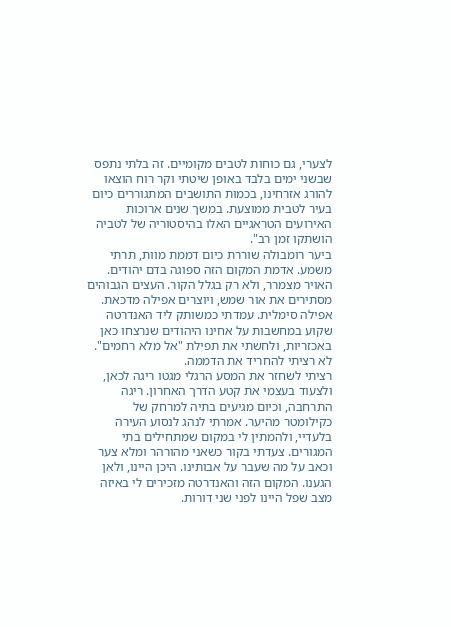לצערי, גם כוחות לטבים מקומיים. זה בלתי נתפס שבשני ימים בלבד באופן שיטתי וקר רוח הוצאו להורג אזרחינו, בכמות התושבים המתגוררים כיום בעיר לטבית ממוצעת. במשך שנים ארוכות האירועים הטראגיים האלו בהיסטוריה של לטביה הושתקו זמן רב".
ביער רומבולה שוררת כיום דממת מוות, תרתי משמע. אדמת המקום הזה ספוגה בדם יהודים. האויר מצמרר, ולא רק בגלל הקור. העצים הגבוהים מסתירים את אור שמש, ויוצרים אפילה מדכאת. אפילה סימלית. עמדתי כמשותק ליד האנדרטה שקוע במחשבות על אחינו היהודים שנרצחו כאן באכזריות, ולחשתי את תפילת "אל מלא רחמים". לא רציתי להחריד את הדממה.
רציתי לשחזר את המסע הרגלי מגטו ריגה לכאן, ולצעוד בעצמי את קטע הדרך האחרון. ריגה התרחבה, וכיום מגיעים בתיה למרחק של כקילומטר מהיער. אמרתי לנהג לנסוע העירה בלעדיי, ולהמתין לי במקום שמתחילים בתי המגורים. צעדתי בקור כשאני מהורהר ומלא צער וכאב על מה שעבר על אבותינו. היכן היינו, ולאן הגענו. המקום הזה והאנדרטה מזכירים לי באיזה מצב שפל היינו לפני שני דורות.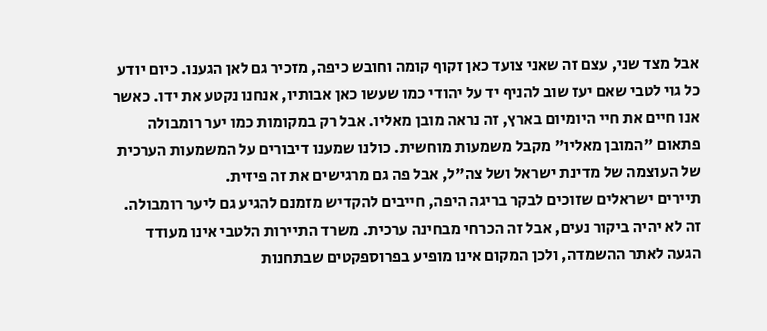אבל מצד שני, עצם זה שאני צועד כאן זקוף קומה וחובש כיפה, מזכיר גם לאן הגענו. כיום יודע כל גוי לטבי שאם יעז שוב להניף יד על יהודי כמו שעשו כאן אבותיו, אנחנו נקטע את ידו. כאשר אנו חיים את חיי היומיום בארץ, זה נראה מובן מאליו. אבל רק במקומות כמו יער רומבולה פתאום "המובן מאליו" מקבל משמעות מוחשית. כולנו שמענו דיבורים על המשמעות הערכית של העוצמה של מדינת ישראל ושל צה"ל, אבל פה גם מרגישים את זה פיזית.
תיירים ישראלים שזוכים לבקר בריגה היפה, חייבים להקדיש מזמנם להגיע גם ליער רומבולה. זה לא יהיה ביקור נעים, אבל זה הכרחי מבחינה ערכית. משרד התיירות הלטבי אינו מעודד הגעה לאתר ההשמדה, ולכן המקום אינו מופיע בפרוספקטים שבתחנות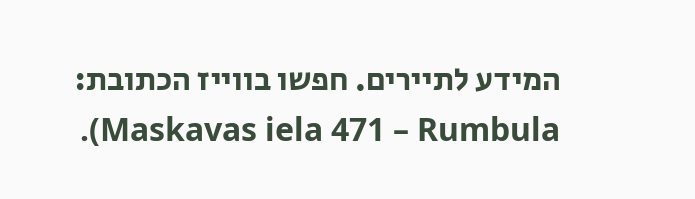המידע לתיירים. חפשו בווייז הכתובת: Maskavas iela 471 – Rumbula).